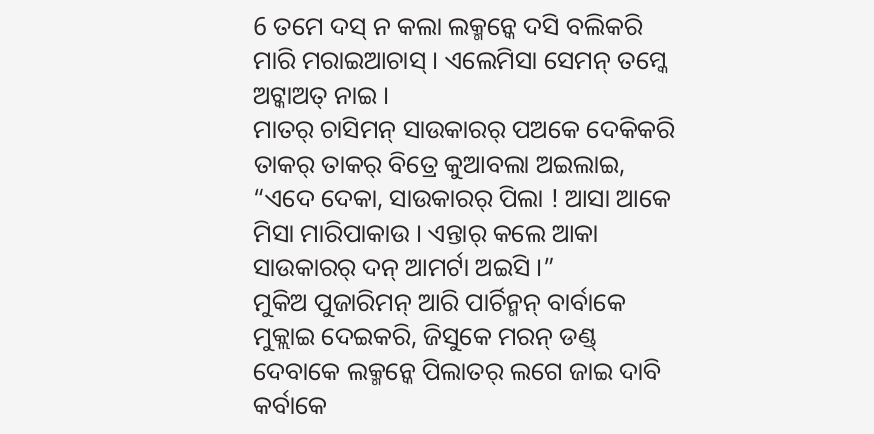6 ତମେ ଦସ୍ ନ କଲା ଲକ୍ମନ୍କେ ଦସି ବଲିକରି ମାରି ମରାଇଆଚାସ୍ । ଏଲେମିସା ସେମନ୍ ତମ୍କେ ଅଟ୍କାଅତ୍ ନାଇ ।
ମାତର୍ ଚାସିମନ୍ ସାଉକାରର୍ ପଅକେ ଦେକିକରି ତାକର୍ ତାକର୍ ବିତ୍ରେ କୁଆବଲା ଅଇଲାଇ, “ଏଦେ ଦେକା, ସାଉକାରର୍ ପିଲା ! ଆସା ଆକେ ମିସା ମାରିପାକାଉ । ଏନ୍ତାର୍ କଲେ ଆକା ସାଉକାରର୍ ଦନ୍ ଆମର୍ଟା ଅଇସି ।”
ମୁକିଅ ପୁଜାରିମନ୍ ଆରି ପାର୍ଚିନ୍ମନ୍ ବାର୍ବାକେ ମୁକ୍ଲାଇ ଦେଇକରି, ଜିସୁକେ ମରନ୍ ଡଣ୍ଡ୍ ଦେବାକେ ଲକ୍ମନ୍କେ ପିଲାତର୍ ଲଗେ ଜାଇ ଦାବି କର୍ବାକେ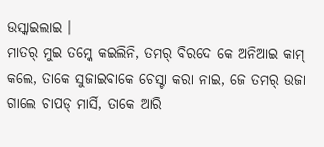ଉସ୍କାଇଲାଇ ।
ମାତର୍ ମୁଇ ତମ୍କେ କଇଲିନି, ତମର୍ ବିରଦେ କେ ଅନିଆଇ କାମ୍ କଲେ, ତାକେ ସୁଜାଇବାକେ ଚେସ୍ଟା କରା ନାଇ, ଜେ ତମର୍ ଉଜା ଗାଲେ ଚାପଡ୍ ମାର୍ସି, ତାକେ ଆରି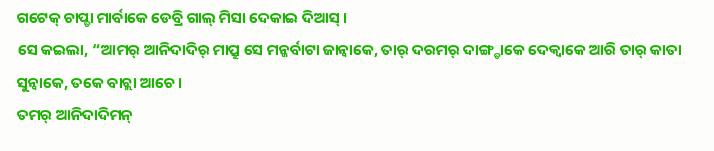ଗଟେକ୍ ଚାପ୍ଡା ମାର୍ବାକେ ଡେବ୍ରି ଗାଲ୍ ମିସା ଦେକାଇ ଦିଆସ୍ ।
ସେ କଇଲା, “ଆମର୍ ଆନିଦାଦିର୍ ମାପ୍ରୁ ସେ ମନ୍କର୍ବାଟା ଜାନ୍ବାକେ, ତାର୍ ଦରମର୍ ଦାଙ୍ଗ୍ଡାକେ ଦେକ୍ବାକେ ଆରି ତାର୍ କାତା ସୁନ୍ବାକେ, ତକେ ବାଚ୍ଲା ଆଚେ ।
ତମର୍ ଆନିଦାଦିମନ୍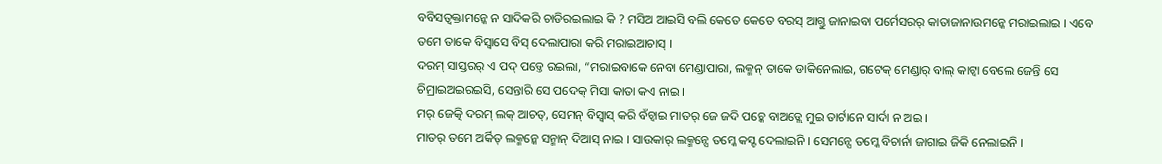ବବିସତ୍ବକ୍ତାମନ୍କେ ନ ସାଦିକରି ଚାଡିରଇଲାଇ କି ? ମସିଅ ଆଇସି ବଲି କେତେ କେତେ ବରସ୍ ଆଗ୍ତୁ ଜାନାଇବା ପର୍ମେସରର୍ କାତାଜାନାଉମନ୍କେ ମରାଇଲାଇ । ଏବେ ତମେ ତାକେ ବିସ୍ବାସେ ବିସ୍ ଦେଲାପାରା କରି ମରାଇଆଚାସ୍ ।
ଦରମ୍ ସାସ୍ତରର୍ ଏ ପଦ୍ ପଡ୍ତେ ରଇଲା, “ମରାଇବାକେ ନେବା ମେଣ୍ଡାପାରା, ଲକ୍ମନ୍ ତାକେ ଡାକିନେଲାଇ, ଗଟେକ୍ ମେଣ୍ଡାର୍ ବାଲ୍ କାଟ୍ବା ବେଲେ ଜେନ୍ତି ସେ ଚିମ୍ରାଇଅଇରଇସି, ସେନ୍ତାରି ସେ ପଦେକ୍ ମିସା କାତା କଏ ନାଇ ।
ମର୍ ଜେତ୍କି ଦରମ୍ ଲକ୍ ଆଚତ୍, ସେମନ୍ ବିସ୍ବାସ୍ କରି ବଁଚ୍ବାଇ ମାତର୍ ଜେ ଜଦି ପଚ୍କେ ବାଅଡ୍ଲେ ମୁଇ ତାର୍ଟାନେ ସାର୍ଦା ନ ଅଇ ।
ମାତର୍ ତମେ ଅର୍କିତ୍ ଲକ୍ମନ୍କେ ସନ୍ମାନ୍ ଦିଆସ୍ ନାଇ । ସାଉକାର୍ ଲକ୍ମନ୍ସେ ତମ୍କେ କସ୍ଟ ଦେଲାଇନି । ସେମନ୍ସେ ତମ୍କେ ବିଚାର୍ନା ଜାଗାଇ ଜିକି ନେଲାଇନି ।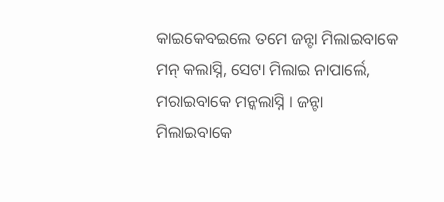କାଇକେବଇଲେ ତମେ ଜନ୍ଟା ମିଲାଇବାକେ ମନ୍ କଲାସ୍ନି, ସେଟା ମିଲାଇ ନାପାର୍ଲେ, ମରାଇବାକେ ମନ୍କଲାସ୍ନି । ଜନ୍ଟା ମିଲାଇବାକେ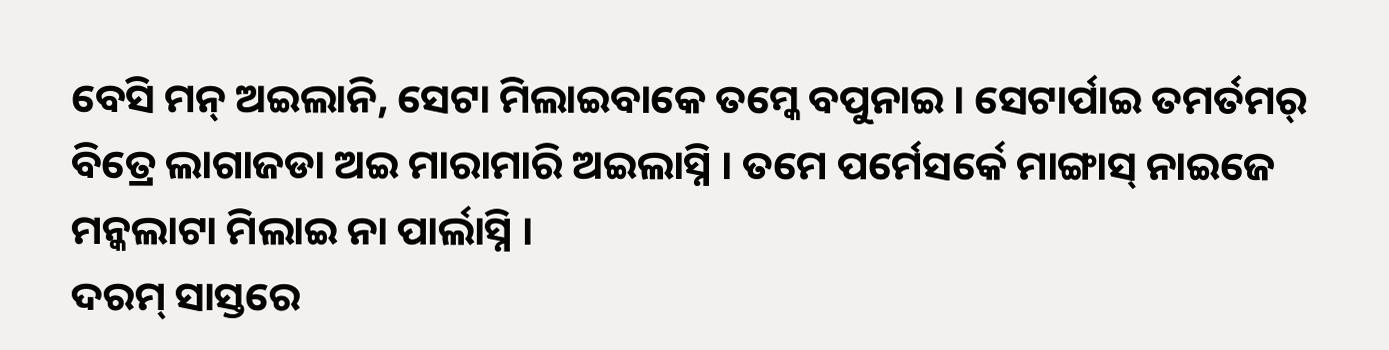ବେସି ମନ୍ ଅଇଲାନି, ସେଟା ମିଲାଇବାକେ ତମ୍କେ ବପୁନାଇ । ସେଟାର୍ପାଇ ତମର୍ତମର୍ ବିତ୍ରେ ଲାଗାଜଡା ଅଇ ମାରାମାରି ଅଇଲାସ୍ନି । ତମେ ପର୍ମେସର୍କେ ମାଙ୍ଗାସ୍ ନାଇଜେ ମନ୍କଲାଟା ମିଲାଇ ନା ପାର୍ଲାସ୍ନି ।
ଦରମ୍ ସାସ୍ତରେ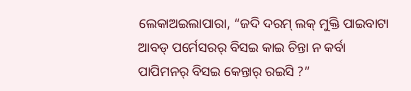ଲେକାଅଇଲାପାରା, “ଜଦି ଦରମ୍ ଲକ୍ ମୁକ୍ତି ପାଇବାଟା ଆବଡ୍ ପର୍ମେସରର୍ ବିସଇ କାଇ ଚିନ୍ତା ନ କର୍ବା ପାପିମନର୍ ବିସଇ କେନ୍ତାର୍ ରଇସି ?”